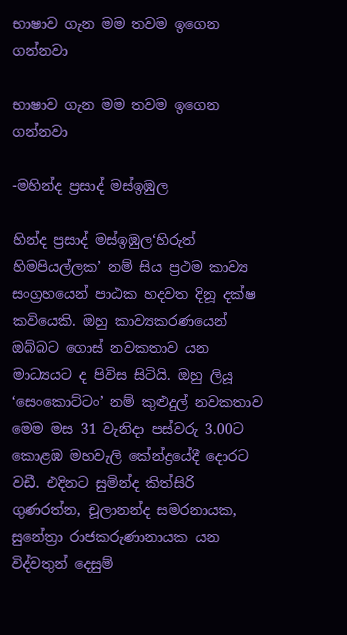භාෂාව ගැන මම තවම ඉගෙන ගන්නවා

භාෂාව ගැන මම තවම ඉගෙන ගන්නවා

-මහින්ද ප්‍රසාද් මස්ඉඹුල

හින්ද ප්‍රසාද් මස්ඉඹුල‘හිරුත් හිමපියල්ලක’ නම් සිය ප්‍රථම කාව්‍ය සංග්‍රහයෙන් පාඨක හදවත දිනූ දක්ෂ කවියෙකි. ඔහු කාව්‍යකරණයෙන් ඔබ්බට ගොස් නවකතාව යන මාධ්‍යයට ද පිවිස සිටියි. ඔහු ලියූ ‘සෙංකොට්ටං’ නම් කුළුදුල් නවකතාව මෙම මස 31 වැනිදා පස්වරු 3.00ට කොළඹ මහවැලි කේන්ද්‍රයේදී දොරට වඩී. එදිනට සුමින්ද කිත්සිරි ගුණරත්න, චූලානන්ද සමරනායක, සුනේත්‍රා රාජකරුණානායක යන විද්වතුන් දෙසුම්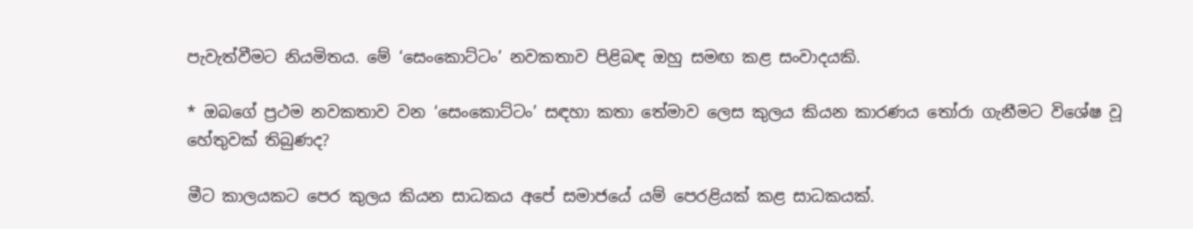පැවැත්වීමට නියමිතය. මේ ‘සෙංකොට්ටං’ නවකතාව පිළිබඳ ඔහු සමඟ කළ සංවාදයකි.

* ඔබගේ ප්‍රථම නවකතාව වන ‘සෙංකොට්ටං’ සඳහා කතා තේමාව ලෙස කුලය කියන කාරණය තෝරා ගැනීමට විශේෂ වූ හේතුවක් තිබුණද?

මීට කාලයකට පෙර කුලය කියන සාධකය අපේ සමාජයේ යම් පෙරළියක් කළ සාධකයක්.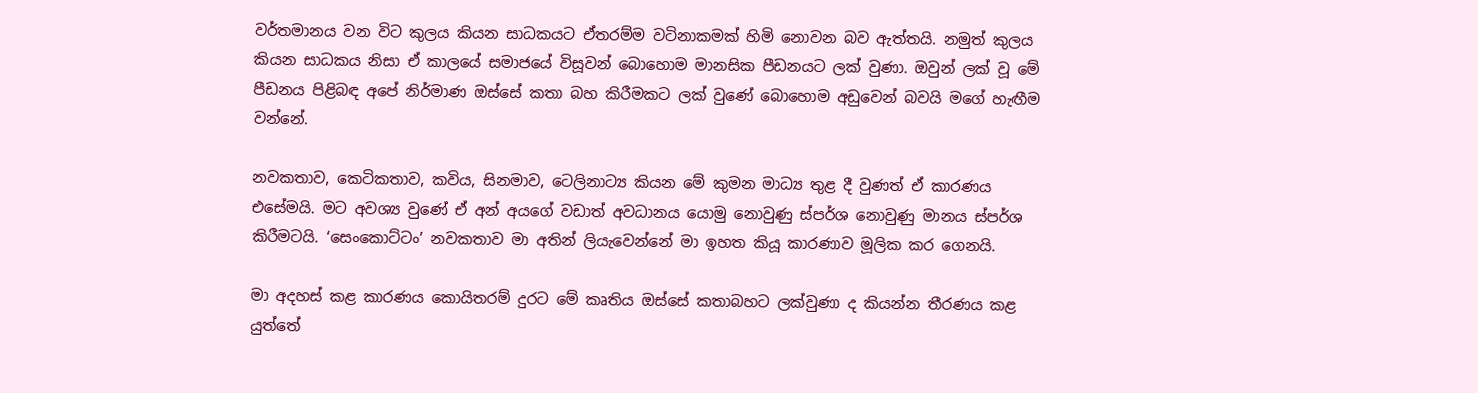වර්තමානය වන විට කුලය කියන සාධකයට ඒතරම්ම වටිනාකමක් හිමි නොවන බව ඇත්තයි. නමුත් කුලය කියන සාධකය නිසා ඒ කාලයේ සමාජයේ විසූවන් බොහොම මානසික පීඩනයට ලක් වුණා. ඔවුන් ලක් වූ මේ පීඩනය පිළිබඳ අපේ නිර්මාණ ඔස්සේ කතා බහ කිරීමකට ලක් වුණේ බොහොම අඩුවෙන් බවයි මගේ හැඟීම වන්නේ.

නවකතාව, කෙටිකතාව, කවිය, සිනමාව, ටෙලිනාට්‍ය කියන මේ කුමන මාධ්‍ය තුළ දී වුණත් ඒ කාරණය එසේමයි. මට අවශ්‍ය වුණේ ඒ අන් අයගේ වඩාත් අවධානය යොමු නොවුණු ස්පර්ශ නොවුණු මානය ස්පර්ශ කිරීමටයි. ‘සෙංකොට්ටං’ නවකතාව මා අතින් ලියැවෙන්නේ මා ඉහත කියූ කාරණාව මූලික කර ගෙනයි.

මා අදහස් කළ කාරණය කොයිතරම් දුරට මේ කෘතිය ඔස්සේ කතාබහට ලක්වුණා ද කියන්න තීරණය කළ යුත්තේ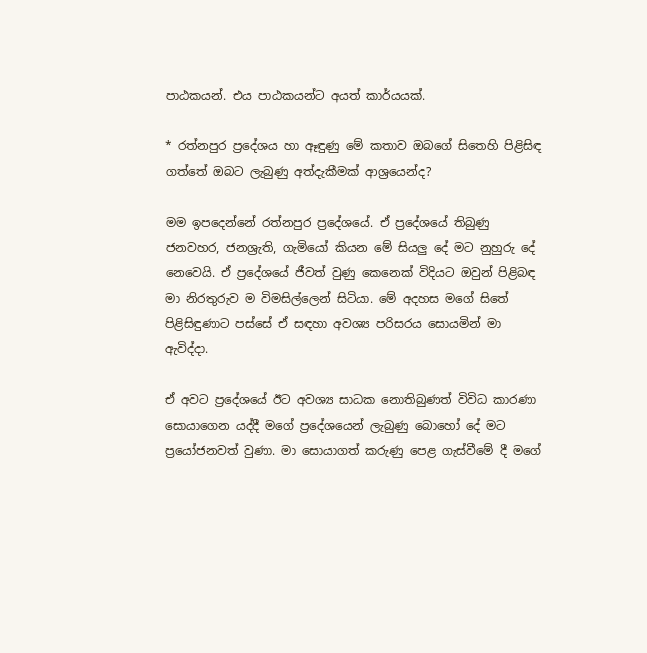පාඨකයන්. එය පාඨකයන්ට අයත් කාර්යයක්.

* රත්නපුර ප්‍රදේශය හා ඈඳුණු මේ කතාව ඔබගේ සිතෙහි පිළිසිඳ ගත්තේ ඔබට ලැබුණු අත්දැකීමක් ආශ්‍රයෙන්ද?

මම ඉපදෙන්නේ රත්නපුර ප්‍රදේශයේ. ඒ ප්‍රදේශයේ තිබුණු ජනවහර, ජනශ්‍රැති, ගැමියෝ කියන මේ සියලු දේ මට නුහුරු දේ නෙවෙයි. ඒ ප්‍රදේශයේ ජීවත් වුණු කෙනෙක් විදියට ඔවුන් පිළිබඳ මා නිරතුරුව ම විමසිල්ලෙන් සිටියා. මේ අදහස මගේ සිතේ පිළිසිඳුණාට පස්සේ ඒ සඳහා අවශ්‍ය පරිසරය සොයමින් මා ඇවිද්දා.

ඒ අවට ප්‍රදේශයේ ඊට අවශ්‍ය සාධක නොතිබුණත් විවිධ කාරණා සොයාගෙන යද්දී මගේ ප්‍රදේශයෙන් ලැබුණු බොහෝ දේ මට ප්‍රයෝජනවත් වුණා. මා සොයාගත් කරුණු පෙළ ගැස්වීමේ දී මගේ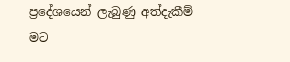ප්‍රදේශයෙන් ලැබුණු අත්දැකීම් මට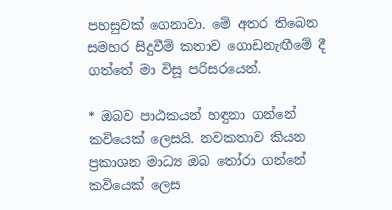පහසුවක් ගෙනාවා. මේ අතර තිබෙන සමහර සිදුවීම් කතාව ගොඩනැඟීමේ දී ගත්තේ මා විසූ පරිසරයෙන්.

* ඔබව පාඨකයන් හඳුනා ගන්නේ කවියෙක් ලෙසයි. නවකතාව කියන ප්‍රකාශන මාධ්‍ය ඔබ තෝරා ගන්නේ කවියෙක් ලෙස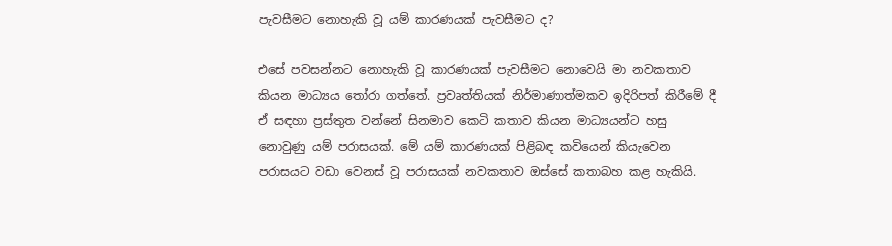පැවසීමට නොහැකි වූ යම් කාරණයක් පැවසීමට ද?

එසේ පවසන්නට නොහැකි වූ කාරණයක් පැවසීමට නොවෙයි මා නවකතාව කියන මාධ්‍යය තෝරා ගත්තේ. ප්‍රවෘත්තියක් නිර්මාණාත්මකව ඉදිරිපත් කිරීමේ දී ඒ සඳහා ප්‍රස්තුත වන්නේ සිනමාව කෙටි කතාව කියන මාධ්‍යයන්ට හසු නොවුණු යම් පරාසයක්. මේ යම් කාරණයක් පිළිබඳ කවියෙන් කියැවෙන පරාසයට වඩා වෙනස් වූ පරාසයක් නවකතාව ඔස්සේ කතාබහ කළ හැකියි.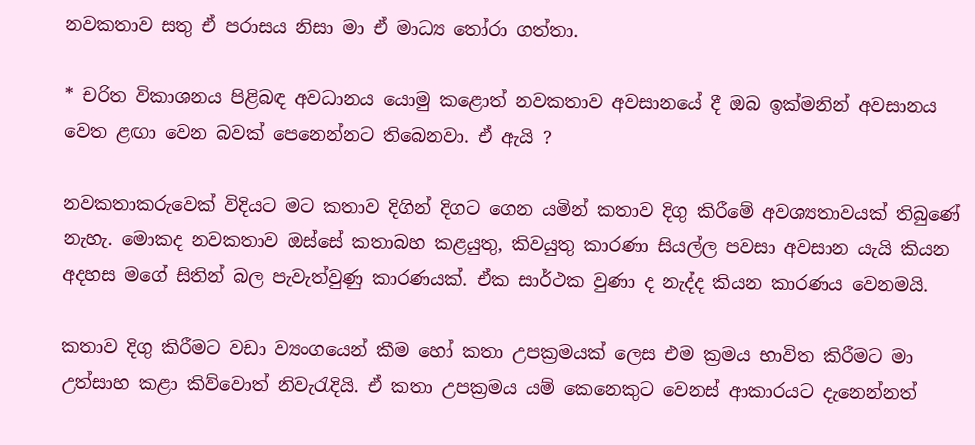නවකතාව සතු ඒ පරාසය නිසා මා ඒ මාධ්‍ය තෝරා ගත්තා.

* චරිත විකාශනය පිළිබඳ අවධානය යොමු කළොත් නවකතාව අවසානයේ දී ඔබ ඉක්මනින් අවසානය වෙත ළඟා වෙන බවක් පෙනෙන්නට තිබෙනවා. ඒ ඇයි ?

නවකතාකරුවෙක් විදියට මට කතාව දිගින් දිගට ගෙන යමින් කතාව දිගු කිරීමේ අවශ්‍යතාවයක් තිබුණේ නැහැ. මොකද නවකතාව ඔස්සේ කතාබහ කළයුතු, කිවයුතු කාරණා සියල්ල පවසා අවසාන යැයි කියන අදහස මගේ සිතින් බල පැවැත්වුණු කාරණයක්. ඒක සාර්ථක වුණා ද නැද්ද කියන කාරණය වෙනමයි.

කතාව දිගු කිරීමට වඩා ව්‍යංගයෙන් කීම හෝ කතා උපක්‍රමයක් ලෙස එම ක්‍රමය භාවිත කිරීමට මා උත්සාහ කළා කිව්වොත් නිවැරැදියි. ඒ කතා උපක්‍රමය යම් කෙනෙකුට වෙනස් ආකාරයට දැනෙන්නත්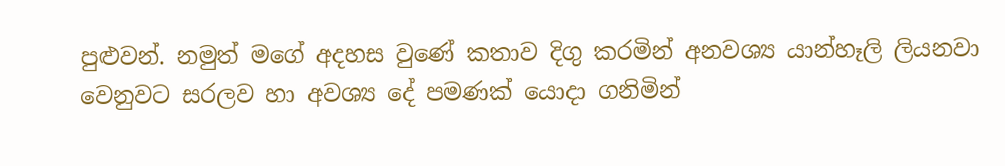පුළුවන්. නමුත් මගේ අදහස වුණේ කතාව දිගු කරමින් අනවශ්‍ය යාන්හෑලි ලියනවා වෙනුවට සරලව හා අවශ්‍ය දේ පමණක් යොදා ගනිමින්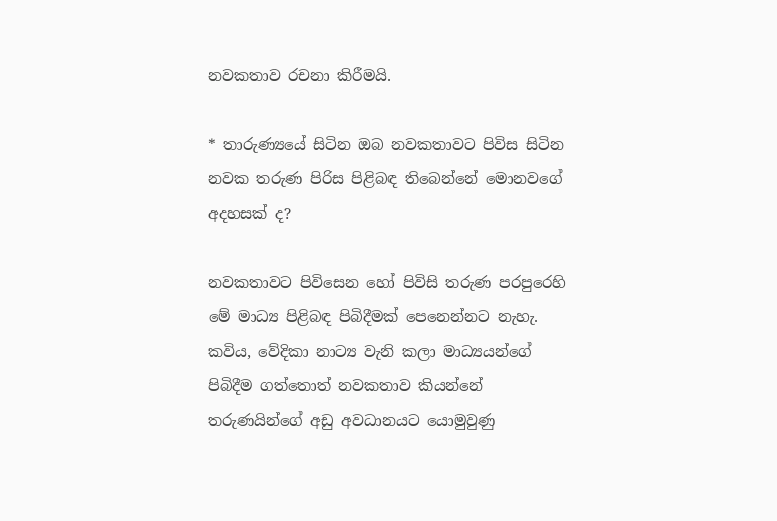නවකතාව රචනා කිරීමයි.

* තාරුණ්‍යයේ සිටින ඔබ නවකතාවට පිවිස සිටින නවක තරුණ පිරිස පිළිබඳ තිබෙන්නේ මොනවගේ අදහසක් ද?

නවකතාවට පිවිසෙන හෝ පිවිසි තරුණ පරපුරෙහි මේ මාධ්‍ය පිළිබඳ පිබිදීමක් පෙනෙන්නට නැහැ. කවිය, වේදිකා නාට්‍ය වැනි කලා මාධ්‍යයන්ගේ පිබිදීම ගත්තොත් නවකතාව කියන්නේ තරුණයින්ගේ අඩු අවධානයට යොමුවුණු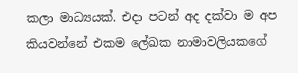කලා මාධ්‍යයක්. එදා පටන් අද දක්වා ම අප කියවන්නේ එකම ලේඛක නාමාවලියකගේ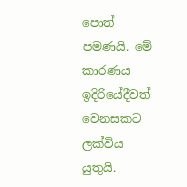පොත් පමණයි. මේ කාරණය ඉදිරියේදීවත් වෙනසකට ලක්විය යුතුයි.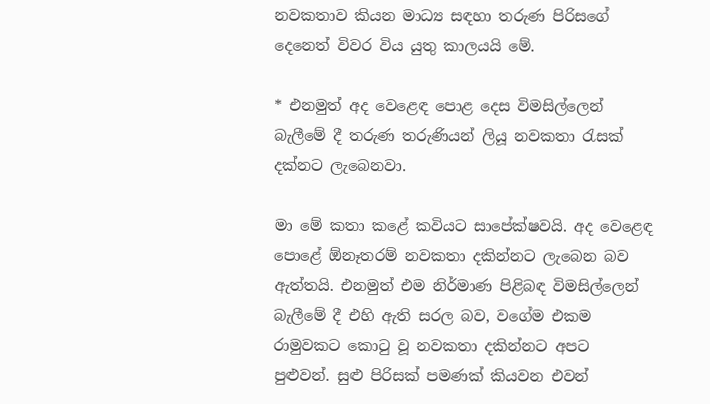නවකතාව කියන මාධ්‍ය සඳහා තරුණ පිරිසගේ දෙනෙත් විවර විය යුතු කාලයයි මේ.

* එනමුත් අද වෙළෙඳ පොළ දෙස විමසිල්ලෙන් බැලීමේ දී තරුණ තරුණියන් ලියූ නවකතා රැසක් දක්නට ලැබෙනවා.

මා මේ කතා කළේ කවියට සාපේක්ෂවයි. අද වෙළෙඳ පොළේ ඕනෑතරම් නවකතා දකින්නට ලැබෙන බව ඇත්තයි. එනමුත් එම නිර්මාණ පිළිබඳ විමසිල්ලෙන් බැලීමේ දී එහි ඇති සරල බව, වගේම එකම රාමුවකට කොටු වූ නවකතා දකින්නට අපට පුළුවන්. සුළු පිරිසක් පමණක් කියවන එවන්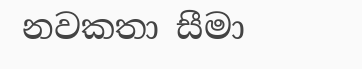නවකතා සීමා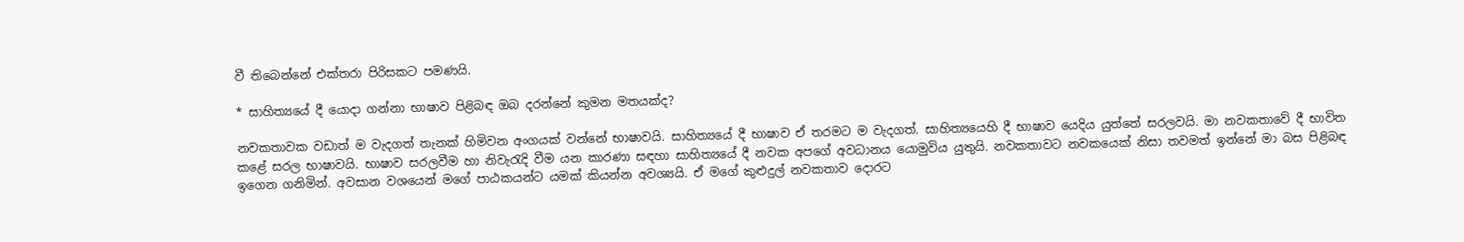වී තිබෙන්නේ එක්තරා පිරිසකට පමණයි.

* සාහිත්‍යයේ දී යොදා ගන්නා භාෂාව පිළිබඳ ඔබ දරන්නේ කුමන මතයක්ද?

නවකතාවක වඩාත් ම වැදගත් තැනක් හිමිවන අංගයක් වන්නේ භාෂාවයි. සාහිත්‍යයේ දී භාෂාව ඒ තරමට ම වැදගත්. සාහිත්‍යයෙහි දී භාෂාව යෙදිය යුත්තේ සරලවයි. මා නවකතාවේ දී භාවිත කළේ සරල භාෂාවයි. භාෂාව සරලවීම හා නිවැරැදි වීම යන කාරණා සඳහා සාහිත්‍යයේ දී නවක අපගේ අවධානය යොමුවිය යුතුයි. නවකතාවට නවකයෙක් නිසා තවමත් ඉන්නේ මා බස පිළිබඳ ඉගෙන ගනිමින්. අවසාන වශයෙන් මගේ පාඨකයන්ට යමක් කියන්න අවශ්‍යයි. ඒ මගේ කුළුදුල් නවකතාව දොරට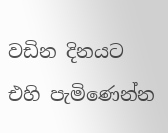වඩින දිනයට එහි පැමිණෙන්න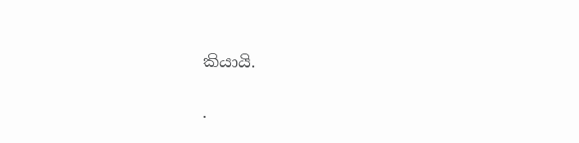කියායි.

.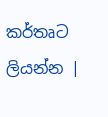කර්තෘට ලියන්න |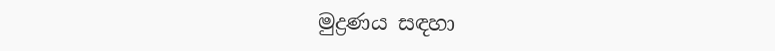මුද්‍රණය සඳහා